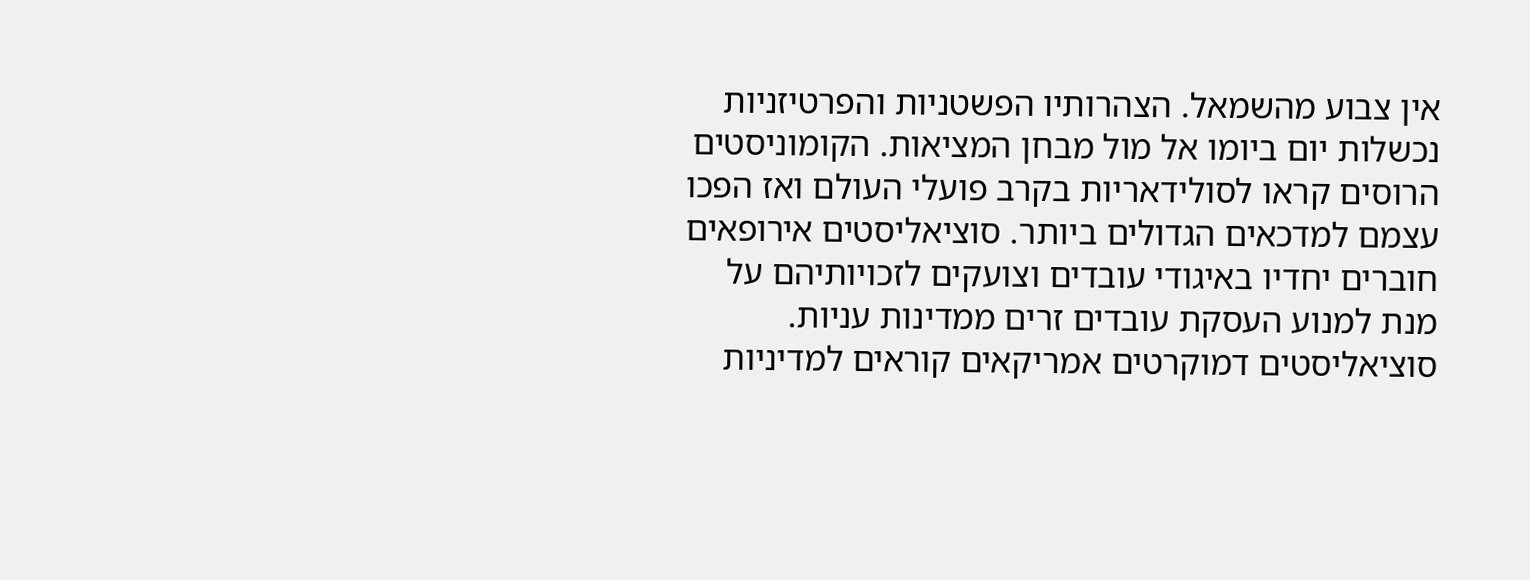אין צבוע מהשמאל. הצהרותיו הפשטניות והפרטיזניות נכשלות יום ביומו אל מול מבחן המציאות. הקומוניסטים הרוסים קראו לסולידאריות בקרב פועלי העולם ואז הפכו עצמם למדכאים הגדולים ביותר. סוציאליסטים אירופאים חוברים יחדיו באיגודי עובדים וצועקים לזכויותיהם על מנת למנוע העסקת עובדים זרים ממדינות עניות. סוציאליסטים דמוקרטים אמריקאים קוראים למדיניות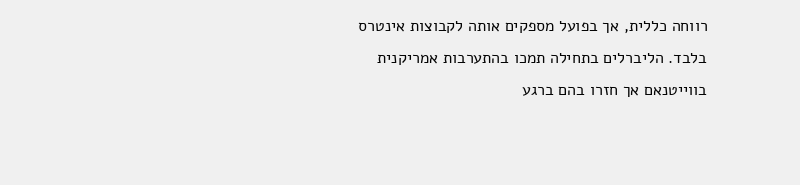רווחה כללית, אך בפועל מספקים אותה לקבוצות אינטרס בלבד. הליברלים בתחילה תמכו בהתערבות אמריקנית בווייטנאם אך חזרו בהם ברגע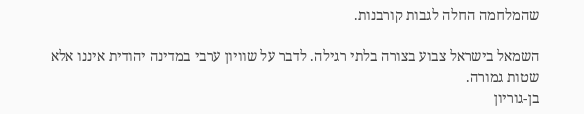שהמלחמה החלה לגבות קורבנות.

השמאל בישראל צבוע בצורה בלתי רגילה. לדבר על שוויון ערבי במדינה יהודית איננו אלא שטות גמורה.
בן-גוריון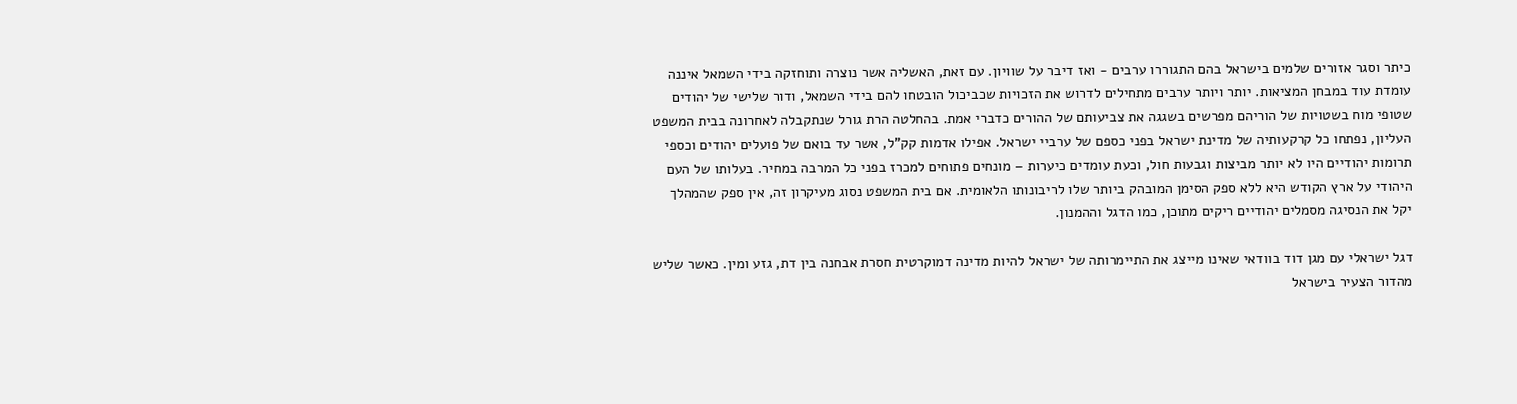כיתר וסגר אזורים שלמים בישראל בהם התגוררו ערבים - ואז דיבר על שוויון. עם זאת, האשליה אשר נוצרה ותוחזקה בידי השמאל איננה עומדת עוד במבחן המציאות. יותר ויותר ערבים מתחילים לדרוש את הזכויות שכביכול הובטחו להם בידי השמאל, ודור שלישי של יהודים שטופי מוח בשטויות של הוריהם מפרשים בשגגה את צביעותם של ההורים כדברי אמת. בהחלטה הרת גורל שנתקבלה לאחרונה בבית המשפט העליון, נפתחו כל קרקעותיה של מדינת ישראל בפני כספם של ערביי ישראל. אפילו אדמות קק”ל, אשר עד בואם של פועלים יהודים וכספי תרומות יהודיים היו לא יותר מביצות וגבעות חול, וכעת עומדים כיערות – מונחים פתוחים למכרז בפני כל המרבה במחיר. בעלותו של העם היהודי על ארץ הקודש היא ללא ספק הסימן המובהק ביותר שלו לריבונותו הלאומית. אם בית המשפט נסוג מעיקרון זה, אין ספק שהמהלך יקל את הנסיגה מסמלים יהודיים ריקים מתוכן, כמו הדגל וההמנון.

דגל ישראלי עם מגן דוד בוודאי שאינו מייצג את התיימרותה של ישראל להיות מדינה דמוקרטית חסרת אבחנה בין דת, גזע ומין. כאשר שליש מהדור הצעיר בישראל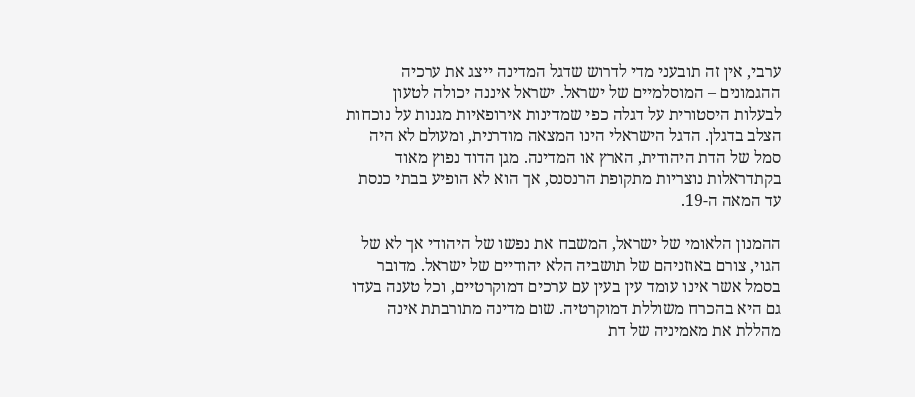ערבי, אין זה תובעני מדי לדרוש שדגל המדינה ייצג את ערכיה ההגמונים – המוסלמיים של ישראל. ישראל איננה יכולה לטעון לבעלות היסטורית על דגלה כפי שמדינות אירופאיות מגנות על נוכחות הצלב בדגלן. הדגל הישראלי הינו המצאה מודרנית, ומעולם לא היה סמל של הדת היהודית, הארץ או המדינה. מגן הדוד נפוץ מאוד בקתדראלות נוצריות מתקופת הרנסנס, אך הוא לא הופיע בבתי כנסת עד המאה ה-19.

ההמנון הלאומי של ישראל, המשבח את נפשו של היהודי אך לא של הגוי, צורם באוזניהם של תושביה הלא יהודיים של ישראל. מדובר בסמל אשר אינו עומד עין בעין עם ערכים דמוקרטיים, וכל טענה בעדו גם היא בהכרח משוללת דמוקרטיה. שום מדינה מתורבתת אינה מהללת את מאמיניה של דת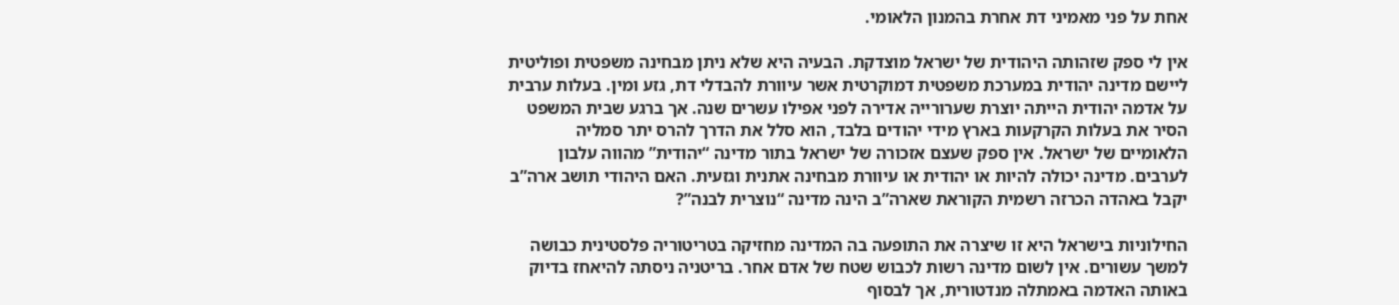אחת על פני מאמיני דת אחרת בהמנון הלאומי.

אין לי ספק שזהותה היהודית של ישראל מוצדקת. הבעיה היא שלא ניתן מבחינה משפטית ופוליטית ליישם מדינה יהודית במערכת משפטית דמוקרטית אשר עיוורת להבדלי דת, גזע ומין. בעלות ערבית על אדמה יהודית הייתה יוצרת שערורייה אדירה לפני אפילו עשרים שנה. אך ברגע שבית המשפט הסיר את בעלות הקרקעות בארץ מידי יהודים בלבד, הוא סלל את הדרך להרס יתר סמליה הלאומיים של ישראל. אין ספק שעצם אזכורה של ישראל בתור מדינה “יהודית” מהווה עלבון לערבים. מדינה יכולה להיות או יהודית או עיוורת מבחינה אתנית וגזעית. האם היהודי תושב ארה”ב יקבל באהדה הכרזה רשמית הקוראת שארה”ב הינה מדינה “נוצרית לבנה”?

החילוניות בישראל היא זו שיצרה את התופעה בה המדינה מחזיקה בטריטוריה פלסטינית כבושה למשך עשורים. אין לשום מדינה רשות לכבוש שטח של אדם אחר. בריטניה ניסתה להיאחז בדיוק באותה האדמה באמתלה מנדטורית, אך לבסוף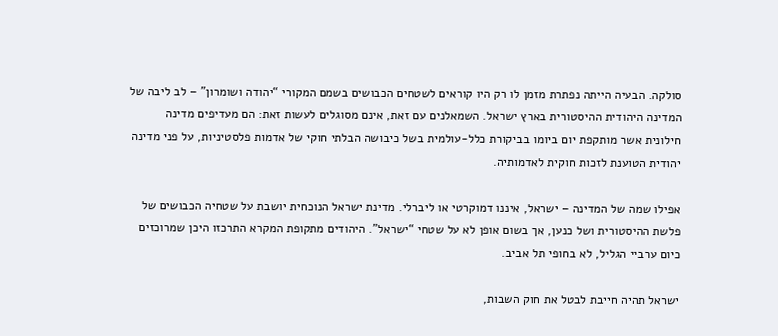סולקה. הבעיה הייתה נפתרת מזמן לו רק היו קוראים לשטחים הכבושים בשמם המקורי “יהודה ושומרון” – לב ליבה של המדינה היהודית ההיסטורית בארץ ישראל. השמאלנים עם זאת, אינם מסוגלים לעשות זאת: הם מעדיפים מדינה חילונית אשר מותקפת יום ביומו בביקורת כלל-עולמית בשל כיבושה הבלתי חוקי של אדמות פלסטיניות, על פני מדינה יהודית הטוענת לזכות חוקית לאדמותיה.

אפילו שמה של המדינה – ישראל, איננו דמוקרטי או ליברלי. מדינת ישראל הנוכחית יושבת על שטחיה הכבושים של פלשת ההיסטורית ושל כנען, אך בשום אופן לא על שטחי “ישראל”. היהודים מתקופת המקרא התרכזו היכן שמרוכזים כיום ערביי הגליל, לא בחופי תל אביב.

ישראל תהיה חייבת לבטל את חוק השבות,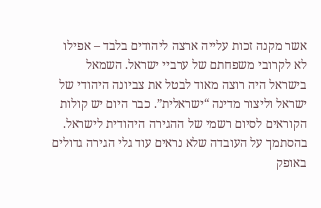אשר מקנה זכות עלייה ארצה ליהודים בלבד – אפילו לא לקרובי משפחתם של ערביי ישראל. השמאל בישראל היה רוצה מאוד לבטל את צביונה היהודי של ישראל וליצור מדינה “ישראלית”. כבר היום יש קולות הקוראים לסיום רשמי של ההגירה היהודית לישראל. בהסתמך על העובדה שלא נראים עוד גלי הגירה גדולים באופק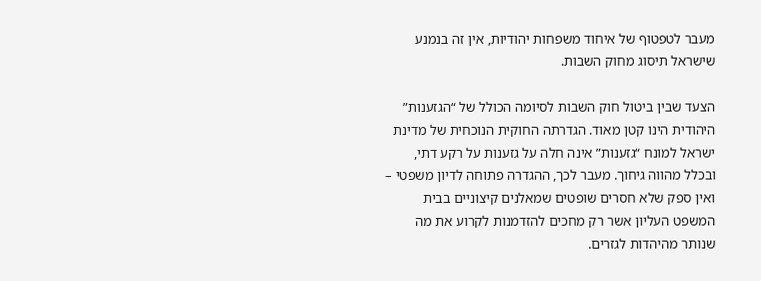מעבר לטפטוף של איחוד משפחות יהודיות, אין זה בנמנע שישראל תיסוג מחוק השבות.

הצעד שבין ביטול חוק השבות לסיומה הכולל של “הגזענות” היהודית הינו קטן מאוד. הגדרתה החוקית הנוכחית של מדינת ישראל למונח “גזענות” אינה חלה על גזענות על רקע דתי, ובכלל מהווה גיחוך. מעבר לכך, ההגדרה פתוחה לדיון משפטי – ואין ספק שלא חסרים שופטים שמאלנים קיצוניים בבית המשפט העליון אשר רק מחכים להזדמנות לקרוע את מה שנותר מהיהדות לגזרים.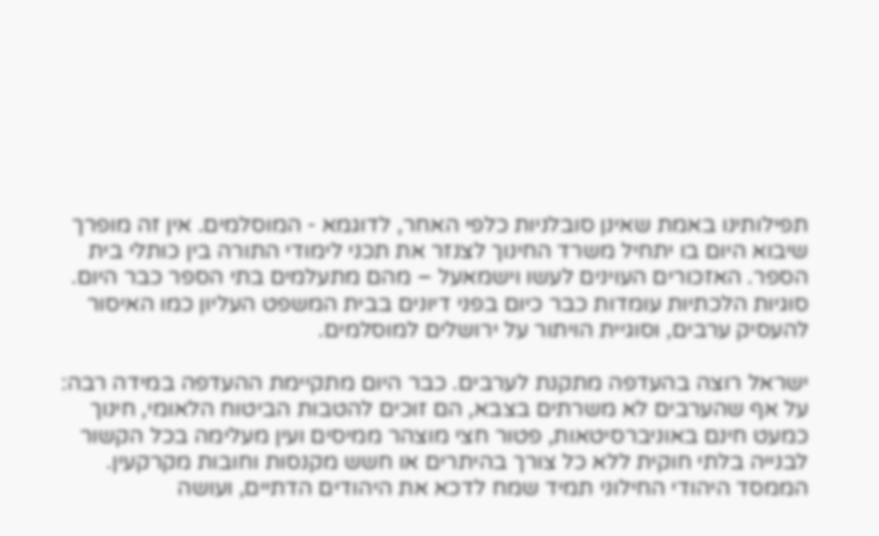תפילותינו באמת שאינן סובלניות כלפי האחר, לדוגמא - המוסלמים. אין זה מופרך שיבוא היום בו יתחיל משרד החינוך לצנזר את תכני לימודי התורה בין כותלי בית הספר. האזכורים העוינים לעשו וישמאעל – מהם מתעלמים בתי הספר כבר היום. סוגיות הלכתיות עומדות כבר כיום בפני דיונים בבית המשפט העליון כמו האיסור להעסיק ערבים, וסוגיית הויתור על ירושלים למוסלמים.

ישראל רוצה בהעדפה מתקנת לערבים. כבר היום מתקיימת ההעדפה במידה רבה: על אף שהערבים לא משרתים בצבא, הם זוכים להטבות הביטוח הלאומי, חינוך כמעט חינם באוניברסיטאות, פטור חצי מוצהר ממיסים ועין מעלימה בכל הקשור לבנייה בלתי חוקית ללא כל צורך בהיתרים או חשש מקנסות וחובות מקרקעין. הממסד היהודי החילוני תמיד שמח לדכא את היהודים הדתיים, ועושה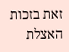זאת בזכות האצלת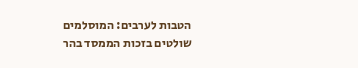הטבות לערבים: המוסלמים שולטים בזכות הממסד בהר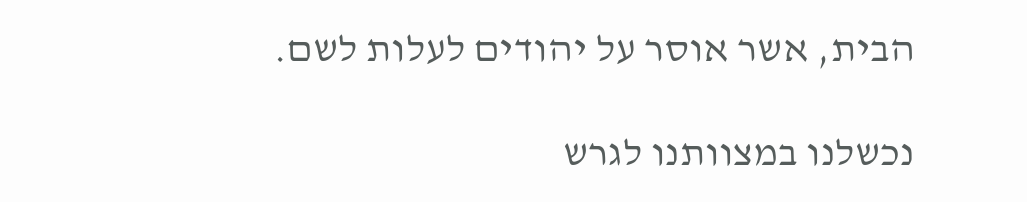הבית, אשר אוסר על יהודים לעלות לשם.

נכשלנו במצוותנו לגרש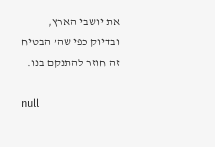את יושבי הארץ, ובדיוק כפי שה’ הבטיח זה חוזר להתנקם בנו.

null